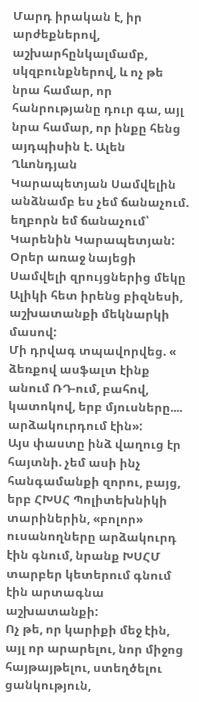Մարդ իրական է, իր արժեքներով, աշխարհընկալմամբ, սկզբունքներով, և ոչ թե նրա համար, որ հանրությանը դուր գա, այլ նրա համար, որ ինքը հենց այդպիսին է. Ալեն Ղևոնդյան
Կարապետյան Սամվելին անձնամբ ես չեմ ճանաչում. եղբորն եմ ճանաչում՝ Կարենին Կարապետյան:
Օրեր առաջ նայեցի Սամվելի զրույցներից մեկը Ալիկի հետ իրենց բիզնեսի, աշխատանքի մեկնարկի մասով:
Մի դրվագ տպավորվեց. « ձեռքով ասֆալտ էինք անում ՌԴ-ում, բահով, կատոկով, երբ մյուսները.... արձակուրդում էին»:
Այս փաստը ինձ վաղուց էր հայտնի. չեմ ասի ինչ հանգամանքի զորու, բայց, երբ ՀԽՍՀ Պոլիտեխնիկի տարիներին, «բոլոր» ուսանողները արձակուրդ էին գնում, նրանք ԽՍՀՄ տարբեր կետերում գնում էին արտագնա աշխատանքի:
Ոչ թե, որ կարիքի մեջ էին, այլ որ արարելու, նոր միջոց հայթայթելու, ստեղծելու ցանկություն,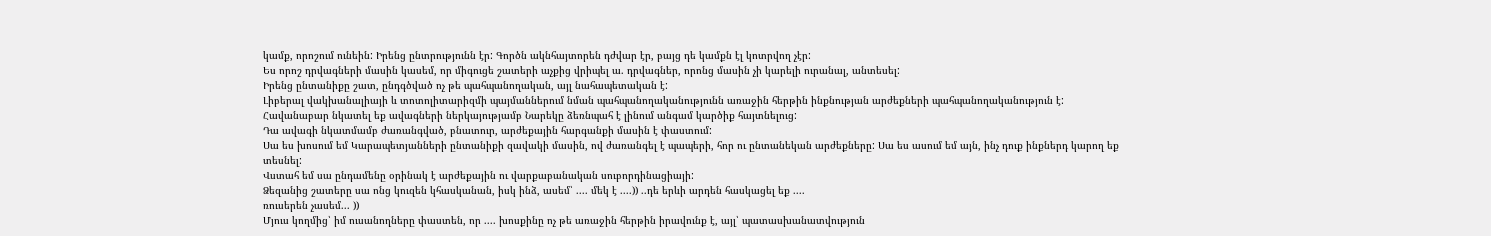կամք, որոշում ունեին: Իրենց ընտրությունն էր: Գործն ակնհայտորեն դժվար էր, բայց դե կամքն էլ կոտրվող չէր:
Ես որոշ դրվագների մասին կասեմ, որ միգուցե շատերի աչքից վրիպել ա. դրվագներ, որոնց մասին չի կարելի ուրանալ, անտեսել:
Իրենց ընտանիքը շատ, ընդգծված ոչ թե պահպանողական, այլ նահապետական է:
Լիբերալ վակխանալիայի և տոտոլիտարիզմի պայմաններում նման պահպանողականությունն առաջին հերթին ինքնության արժեքների պահպանողականություն է:
Հավանաբար նկատել եք ավագների ներկայությամբ Նարեկը ձեռնպահ է լինում անգամ կարծիք հայտնելուց:
Դա ավագի նկատմամբ ժառանգված, բնատուր, արժեքային հարգանքի մասին է փաստում:
Սա ես խոսում եմ Կարապետյանների ընտանիքի զավակի մասին, ով ժառանգել է պապերի, հոր ու ընտանեկան արժեքները: Սա ես ասում եմ այն, ինչ դուք ինքներդ կարող եք տեսնել:
Վստահ եմ սա ընդամենը օրինակ է արժեքային ու վարքաբանական սուբորդինացիայի:
Ձեզանից շատերը սա ոնց կուզեն կհասկանան, իսկ ինձ, ասեմ՝ .... մեկ է ....)) ..դե երևի արդեն հասկացել եք ....
ռուսերեն չասեմ... ))
Մյուս կողմից՝ իմ ուսանողները փաստեն, որ .... խոսքինը ոչ թե առաջին հերթին իրավունք է, այլ՝ պատասխանատվություն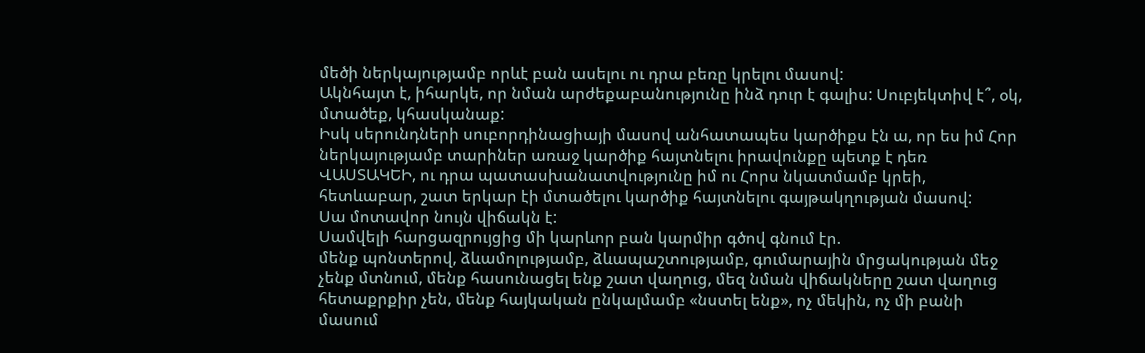մեծի ներկայությամբ որևէ բան ասելու ու դրա բեռը կրելու մասով:
Ակնհայտ է, իհարկե, որ նման արժեքաբանությունը ինձ դուր է գալիս: Սուբյեկտիվ է՞, օկ, մտածեք, կհասկանաք:
Իսկ սերունդների սուբորդինացիայի մասով անհատապես կարծիքս էն ա, որ ես իմ Հոր ներկայությամբ տարիներ առաջ կարծիք հայտնելու իրավունքը պետք է դեռ ՎԱՍՏԱԿԵԻ, ու դրա պատասխանատվությունը իմ ու Հորս նկատմամբ կրեի, հետևաբար, շատ երկար էի մտածելու կարծիք հայտնելու գայթակղության մասով:
Սա մոտավոր նույն վիճակն է:
Սամվելի հարցազրույցից մի կարևոր բան կարմիր գծով գնում էր.
մենք պոնտերով, ձևամոլությամբ, ձևապաշտությամբ, գումարային մրցակության մեջ չենք մտնում, մենք հասունացել ենք շատ վաղուց, մեզ նման վիճակները շատ վաղուց հետաքրքիր չեն, մենք հայկական ընկալմամբ «նստել ենք», ոչ մեկին, ոչ մի բանի մասում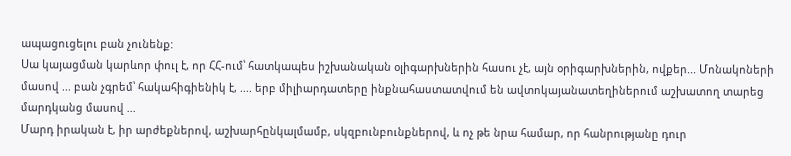ապացուցելու բան չունենք:
Սա կայացման կարևոր փուլ է, որ ՀՀ-ում՝ հատկապես իշխանական օլիգարխներին հասու չէ, այն օրիգարխներին, ովքեր... Մոնակոների մասով ... բան չգրեմ՝ հակահիգիենիկ է, .... երբ միլիարդատերը ինքնահաստատվում են ավտոկայանատեղիներում աշխատող տարեց մարդկանց մասով ...
Մարդ իրական է, իր արժեքներով, աշխարհընկալմամբ, սկզբունբունքներով, և ոչ թե նրա համար, որ հանրությանը դուր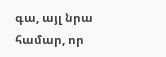գա, այլ նրա համար, որ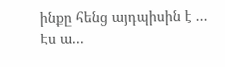ինքը հենց այդպիսին է ...
Էս ա...